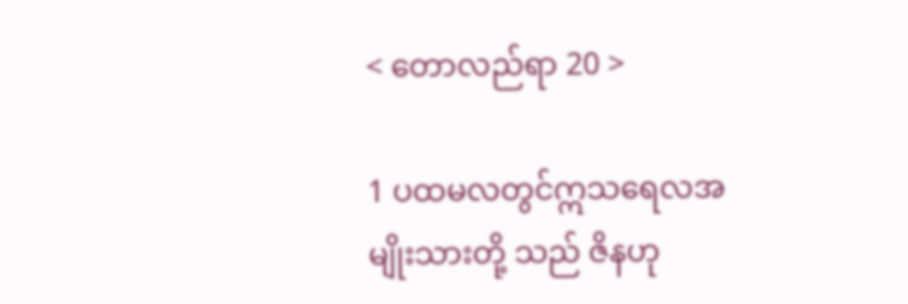< တောလည်ရာ 20 >

1 ပထမလတွင်ဣသရေလအမျိုးသားတို့ သည် ဇိနဟု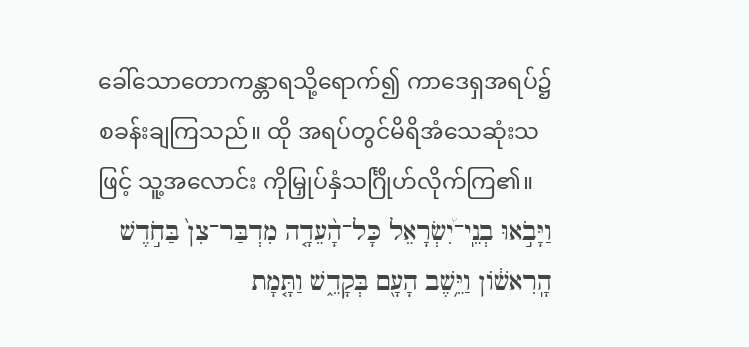ခေါ်သောတောကန္တာရသို့ရောက်၍ ကာဒေရှအရပ်၌စခန်းချကြသည်။ ထို အရပ်တွင်မိရိအံသေဆုံးသဖြင့် သူ့အလောင်း ကိုမြှုပ်နှံသင်္ဂြိုဟ်လိုက်ကြ၏။
וַיָּבֹ֣אוּ בְנֵֽי־יִ֠שְׂרָאֵל כָּל־הָ֨עֵדָ֤ה מִדְבַּר־צִן֙ בַּחֹ֣דֶשׁ הָֽרִאשֹׁ֔ון וַיֵּ֥שֶׁב הָעָ֖ם בְּקָדֵ֑שׁ וַתָּ֤מָת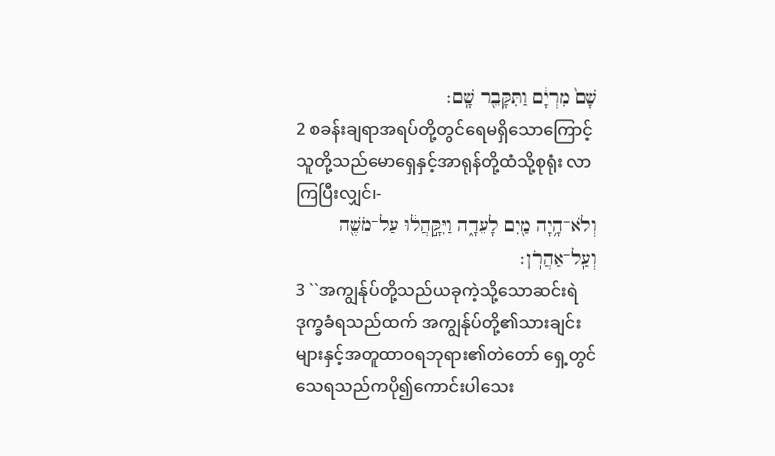שָׁם֙ מִרְיָ֔ם וַתִּקָּבֵ֖ר שָֽׁם׃
2 စခန်းချရာအရပ်တို့တွင်ရေမရှိသောကြောင့် သူတို့သည်မောရှေနှင့်အာရုန်တို့ထံသို့စုရုံး လာကြပြီးလျှင်၊-
וְלֹא־הָ֥יָה מַ֖יִם לָעֵדָ֑ה וַיִּקָּ֣הֲל֔וּ עַל־מֹשֶׁ֖ה וְעַֽל־אַהֲרֹֽן׃
3 ``အကျွန်ုပ်တို့သည်ယခုကဲ့သို့သောဆင်းရဲ ဒုက္ခခံရသည်ထက် အကျွန်ုပ်တို့၏သားချင်း များနှင့်အတူထာဝရဘုရား၏တဲတော် ရှေ့တွင်သေရသည်ကပို၍ကောင်းပါသေး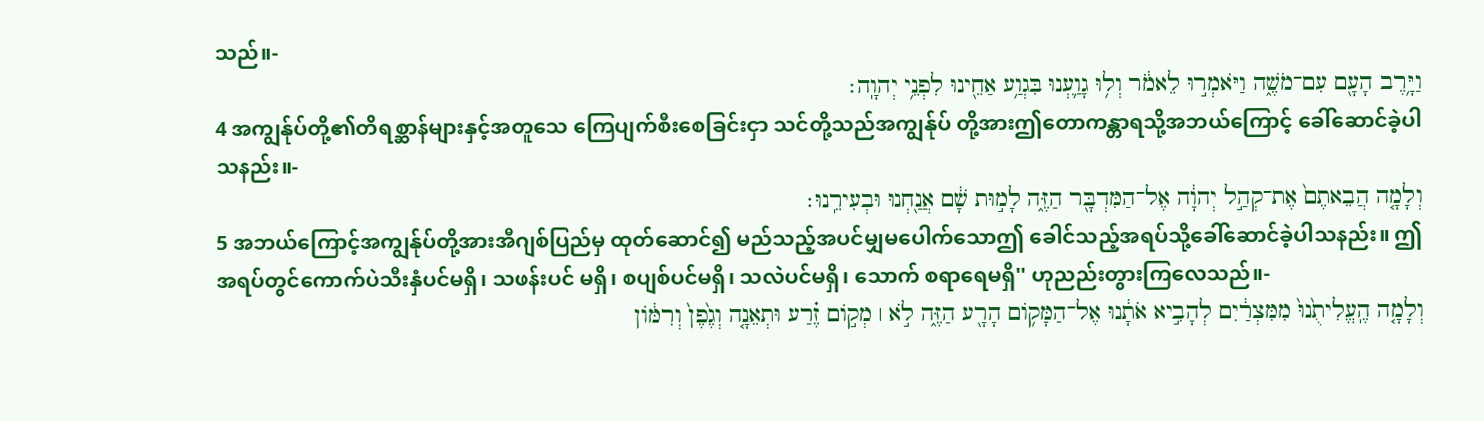သည်။-
וַיָּ֥רֶב הָעָ֖ם עִם־מֹשֶׁ֑ה וַיֹּאמְר֣וּ לֵאמֹ֔ר וְל֥וּ גָוַ֛עְנוּ בִּגְוַ֥ע אַחֵ֖ינוּ לִפְנֵ֥י יְהוָֽה׃
4 အကျွန်ုပ်တို့၏တိရစ္ဆာန်များနှင့်အတူသေ ကြေပျက်စီးစေခြင်းငှာ သင်တို့သည်အကျွန်ုပ် တို့အားဤတောကန္တာရသို့အဘယ်ကြောင့် ခေါ်ဆောင်ခဲ့ပါသနည်း။-
וְלָמָ֤ה הֲבֵאתֶם֙ אֶת־קְהַ֣ל יְהוָ֔ה אֶל־הַמִּדְבָּ֖ר הַזֶּ֑ה לָמ֣וּת שָׁ֔ם אֲנַ֖חְנוּ וּבְעִירֵֽנוּ׃
5 အဘယ်ကြောင့်အကျွန်ုပ်တို့အားအီဂျစ်ပြည်မှ ထုတ်ဆောင်၍ မည်သည့်အပင်မျှမပေါက်သောဤ ခေါင်သည့်အရပ်သို့ခေါ်ဆောင်ခဲ့ပါသနည်း။ ဤ အရပ်တွင်ကောက်ပဲသီးနှံပင်မရှိ၊ သဖန်းပင် မရှိ၊ စပျစ်ပင်မရှိ၊ သလဲပင်မရှိ၊ သောက် စရာရေမရှိ'' ဟုညည်းတွားကြလေသည်။-
וְלָמָ֤ה הֶֽעֱלִיתֻ֙נוּ֙ מִמִּצְרַ֔יִם לְהָבִ֣יא אֹתָ֔נוּ אֶל־הַמָּקֹ֥ום הָרָ֖ע הַזֶּ֑ה לֹ֣א ׀ מְקֹ֣ום זֶ֗רַע וּתְאֵנָ֤ה וְגֶ֙פֶן֙ וְרִמֹּ֔ון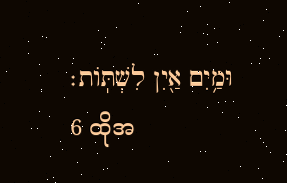וּמַ֥יִם אַ֖יִן לִשְׁתֹּֽות׃
6 ထိုအ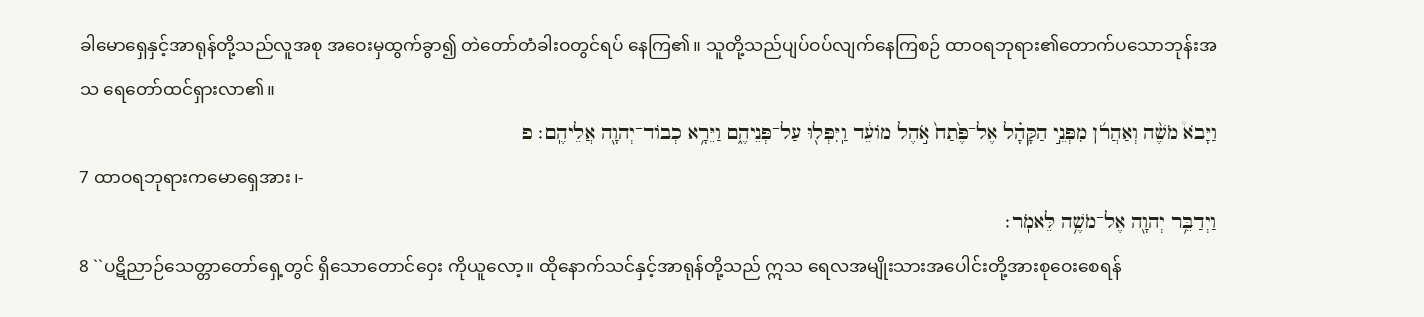ခါမောရှေနှင့်အာရုန်တို့သည်လူအစု အဝေးမှထွက်ခွာ၍ တဲတော်တံခါးဝတွင်ရပ် နေကြ၏။ သူတို့သည်ပျပ်ဝပ်လျက်နေကြစဉ် ထာဝရဘုရား၏တောက်ပသောဘုန်းအသ ရေတော်ထင်ရှားလာ၏။
וַיָּבֹא֩ מֹשֶׁ֨ה וְאַהֲרֹ֜ן מִפְּנֵ֣י הַקָּהָ֗ל אֶל־פֶּ֙תַח֙ אֹ֣הֶל מֹועֵ֔ד וַֽיִּפְּל֖וּ עַל־פְּנֵיהֶ֑ם וַיֵּרָ֥א כְבֹוד־יְהוָ֖ה אֲלֵיהֶֽם׃ פ
7 ထာဝရဘုရားကမောရှေအား၊-
וַיְדַבֵּ֥ר יְהוָ֖ה אֶל־מֹשֶׁ֥ה לֵּאמֹֽר׃
8 ``ပဋိညာဉ်သေတ္တာတော်ရှေ့တွင် ရှိသောတောင်ဝှေး ကိုယူလော့။ ထိုနောက်သင်နှင့်အာရုန်တို့သည် ဣသ ရေလအမျိုးသားအပေါင်းတို့အားစုဝေးစေရန်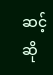ဆင့်ဆို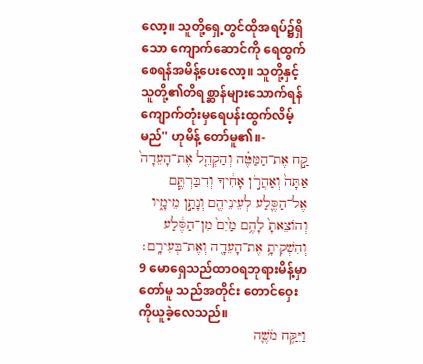လော့။ သူတို့ရှေ့တွင်ထိုအရပ်၌ရှိသော ကျောက်ဆောင်ကို ရေထွက်စေရန်အမိန့်ပေးလော့။ သူတို့နှင့်သူတို့၏တိရစ္ဆာန်များသောက်ရန် ကျောက်တုံးမှရေပန်းထွက်လိမ့်မည်'' ဟုမိန့် တော်မူ၏။-
קַ֣ח אֶת־הַמַּטֶּ֗ה וְהַקְהֵ֤ל אֶת־הָעֵדָה֙ אַתָּה֙ וְאַהֲרֹ֣ן אָחִ֔יךָ וְדִבַּרְתֶּ֧ם אֶל־הַסֶּ֛לַע לְעֵינֵיהֶ֖ם וְנָתַ֣ן מֵימָ֑יו וְהֹוצֵאתָ֙ לָהֶ֥ם מַ֙יִם֙ מִן־הַסֶּ֔לַע וְהִשְׁקִיתָ֥ אֶת־הָעֵדָ֖ה וְאֶת־בְּעִירָֽם׃
9 မောရှေသည်ထာဝရဘုရားမိန့်မှာတော်မူ သည်အတိုင်း တောင်ဝှေးကိုယူခဲ့လေသည်။
וַיִּקַּ֥ח מֹשֶׁ֛ה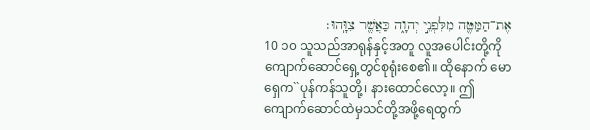אֶת־הַמַּטֶּ֖ה מִלִּפְנֵ֣י יְהוָ֑ה כַּאֲשֶׁ֖ר צִוָּֽהוּ׃
10 ၁၀ သူသည်အာရုန်နှင့်အတူ လူအပေါင်းတို့ကို ကျောက်ဆောင်ရှေ့တွင်စုရုံးစေ၏။ ထိုနောက် မောရှေက``ပုန်ကန်သူတို့၊ နားထောင်လော့။ ဤ ကျောက်ဆောင်ထဲမှသင်တို့အဖို့ရေထွက်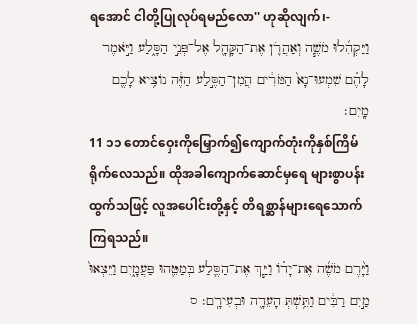ရအောင် ငါတို့ပြုလုပ်ရမည်လော'' ဟုဆိုလျက်၊-
וַיַּקְהִ֜לוּ מֹשֶׁ֧ה וְאַהֲרֹ֛ן אֶת־הַקָּהָ֖ל אֶל־פְּנֵ֣י הַסָּ֑לַע וַיֹּ֣אמֶר לָהֶ֗ם שִׁמְעוּ־נָא֙ הַמֹּרִ֔ים הֲמִן־הַסֶּ֣לַע הַזֶּ֔ה נֹוצִ֥יא לָכֶ֖ם מָֽיִם׃
11 ၁၁ တောင်ဝှေးကိုမြှောက်၍ကျောက်တုံးကိုနှစ်ကြိမ် ရိုက်လေသည်။ ထိုအခါကျောက်ဆောင်မှရေ များစွာပန်းထွက်သဖြင့် လူအပေါင်းတို့နှင့် တိရစ္ဆာန်များရေသောက်ကြရသည်။
וַיָּ֨רֶם מֹשֶׁ֜ה אֶת־יָדֹ֗ו וַיַּ֧ךְ אֶת־הַסֶּ֛לַע בְּמַטֵּ֖הוּ פַּעֲמָ֑יִם וַיֵּצְאוּ֙ מַ֣יִם רַבִּ֔ים וַתֵּ֥שְׁתְּ הָעֵדָ֖ה וּבְעִירָֽם׃ ס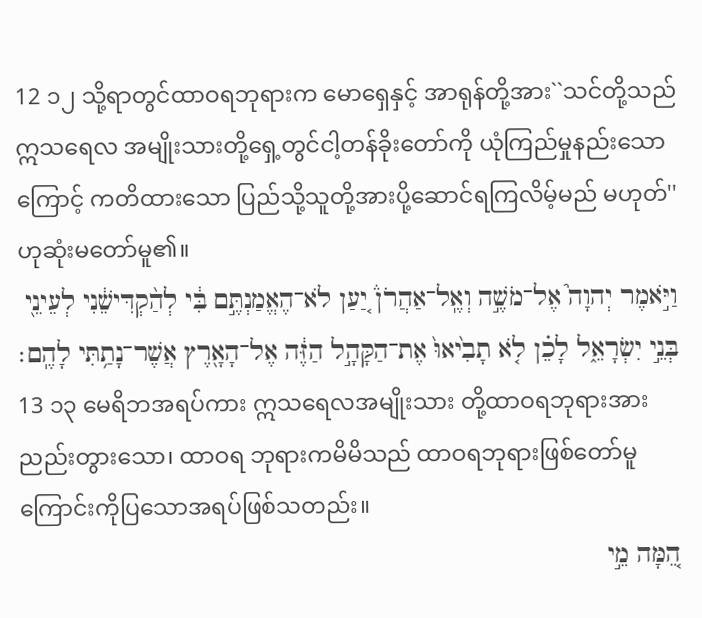12 ၁၂ သို့ရာတွင်ထာဝရဘုရားက မောရှေနှင့် အာရုန်တို့အား``သင်တို့သည်ဣသရေလ အမျိုးသားတို့ရှေ့တွင်ငါ့တန်ခိုးတော်ကို ယုံကြည်မှုနည်းသောကြောင့် ကတိထားသော ပြည်သို့သူတို့အားပို့ဆောင်ရကြလိမ့်မည် မဟုတ်'' ဟုဆုံးမတော်မူ၏။
וַיֹּ֣אמֶר יְהוָה֮ אֶל־מֹשֶׁ֣ה וְאֶֽל־אַהֲרֹן֒ יַ֚עַן לֹא־הֶאֱמַנְתֶּ֣ם בִּ֔י לְהַ֨קְדִּישֵׁ֔נִי לְעֵינֵ֖י בְּנֵ֣י יִשְׂרָאֵ֑ל לָכֵ֗ן לֹ֤א תָבִ֙יאוּ֙ אֶת־הַקָּהָ֣ל הַזֶּ֔ה אֶל־הָאָ֖רֶץ אֲשֶׁר־נָתַ֥תִּי לָהֶֽם׃
13 ၁၃ မေရိဘအရပ်ကား ဣသရေလအမျိုးသား တို့ထာဝရဘုရားအားညည်းတွားသော၊ ထာဝရ ဘုရားကမိမိသည် ထာဝရဘုရားဖြစ်တော်မူ ကြောင်းကိုပြသောအရပ်ဖြစ်သတည်း။
הֵ֚מָּה מֵ֣י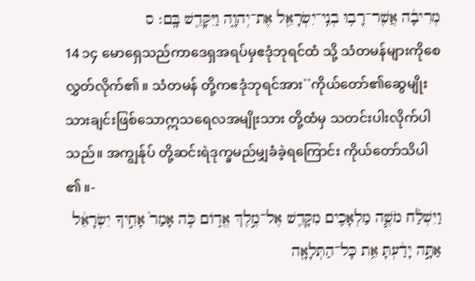מְרִיבָ֔ה אֲשֶׁר־רָב֥וּ בְנֵֽי־יִשְׂרָאֵ֖ל אֶת־יְהוָ֑ה וַיִּקָּדֵ֖שׁ בָּֽם׃ ס
14 ၁၄ မောရှေသည်ကာဒေရှအရပ်မှဧဒုံဘုရင်ထံ သို့ သံတမန်များကိုစေလွှတ်လိုက်၏။ သံတမန် တို့ကဧဒုံဘုရင်အား``ကိုယ်တော်၏ဆွေမျိုး သားချင်းဖြစ်သောဣသရေလအမျိုးသား တို့ထံမှ သတင်းပါးလိုက်ပါသည်။ အကျွန်ုပ် တို့ဆင်းရဲဒုက္ခမည်မျှခံခဲ့ရကြောင်း ကိုယ်တော်သိပါ၏။-
וַיִּשְׁלַ֨ח מֹשֶׁ֧ה מַלְאָכִ֛ים מִקָּדֵ֖שׁ אֶל־מֶ֣לֶךְ אֱדֹ֑ום כֹּ֤ה אָמַר֙ אָחִ֣יךָ יִשְׂרָאֵ֔ל אַתָּ֣ה יָדַ֔עְתָּ אֵ֥ת כָּל־הַתְּלָאָ֖ה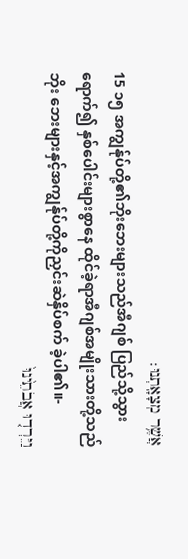אֲשֶׁ֥ר מְצָאָֽתְנוּ׃
15 ၁၅ အကျွန်ုပ်တို့၏ဘိုးဘေးများသည်အီဂျစ် ပြည်သို့သွားရောက်၍ နှစ်ပေါင်းများစွာနေ ထိုင်ခဲ့ရာအီဂျစ်အမျိုးသားတို့သည်ဘိုး ဘေးများနှင့်အကျွန်ုပ်တို့ကိုညှင်းဆဲနှိပ်စက် ခဲ့ပါ၏။-
וַיֵּרְד֤וּ אֲבֹתֵ֙ינוּ֙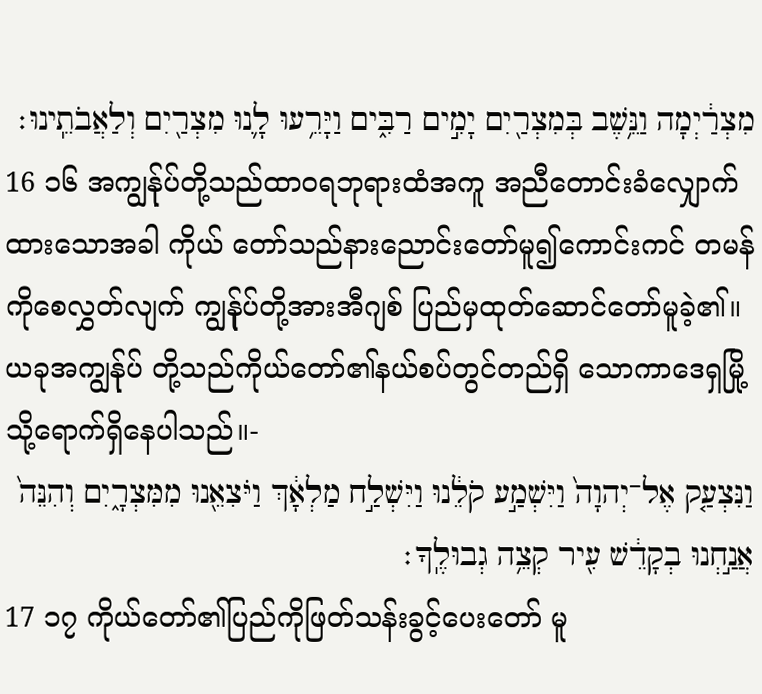מִצְרַ֔יְמָה וַנֵּ֥שֶׁב בְּמִצְרַ֖יִם יָמִ֣ים רַבִּ֑ים וַיָּרֵ֥עוּ לָ֛נוּ מִצְרַ֖יִם וְלַאֲבֹתֵֽינוּ׃
16 ၁၆ အကျွန်ုပ်တို့သည်ထာဝရဘုရားထံအကူ အညီတောင်းခံလျှောက်ထားသောအခါ ကိုယ် တော်သည်နားညောင်းတော်မူ၍ကောင်းကင် တမန်ကိုစေလွှတ်လျက် ကျွန်ုပ်တို့အားအီဂျစ် ပြည်မှထုတ်ဆောင်တော်မူခဲ့၏။ ယခုအကျွန်ုပ် တို့သည်ကိုယ်တော်၏နယ်စပ်တွင်တည်ရှိ သောကာဒေရှမြို့သို့ရောက်ရှိနေပါသည်။-
וַנִּצְעַ֤ק אֶל־יְהוָה֙ וַיִּשְׁמַ֣ע קֹלֵ֔נוּ וַיִּשְׁלַ֣ח מַלְאָ֔ךְ וַיֹּצִאֵ֖נוּ מִמִּצְרָ֑יִם וְהִנֵּה֙ אֲנַ֣חְנוּ בְקָדֵ֔שׁ עִ֖יר קְצֵ֥ה גְבוּלֶֽךָ׃
17 ၁၇ ကိုယ်တော်၏ပြည်ကိုဖြတ်သန်းခွင့်ပေးတော် မူ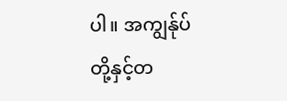ပါ။ အကျွန်ုပ်တို့နှင့်တ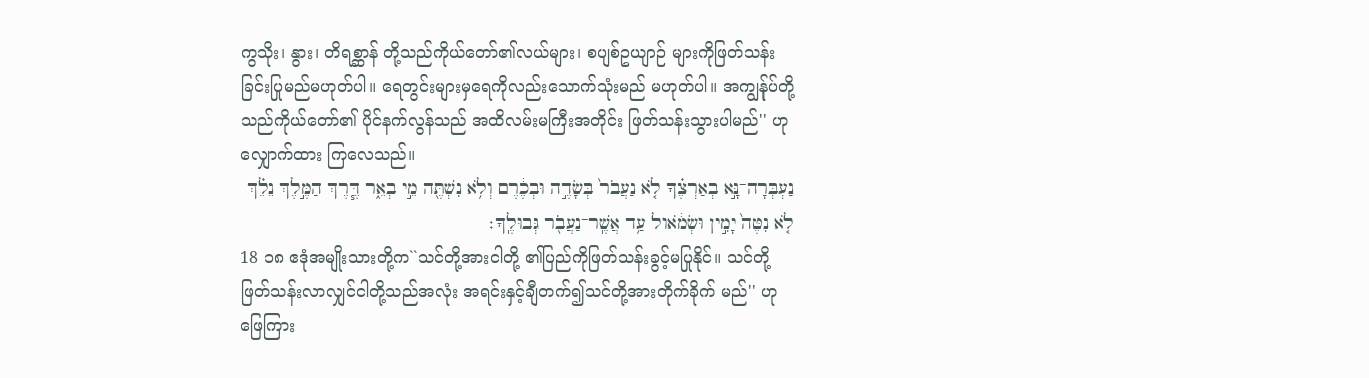ကွသိုး၊ နွား၊ တိရစ္ဆာန် တို့သည်ကိုယ်တော်၏လယ်များ၊ စပျစ်ဥယျာဉ် များကိုဖြတ်သန်းခြင်းပြုမည်မဟုတ်ပါ။ ရေတွင်းများမှရေကိုလည်းသောက်သုံးမည် မဟုတ်ပါ။ အကျွန်ုပ်တို့သည်ကိုယ်တော်၏ ပိုင်နက်လွန်သည် အထိလမ်းမကြီးအတိုင်း ဖြတ်သန်းသွားပါမည်'' ဟုလျှောက်ထား ကြလေသည်။
נַעְבְּרָה־נָּ֣א בְאַרְצֶ֗ךָ לֹ֤א נַעֲבֹר֙ בְּשָׂדֶ֣ה וּבְכֶ֔רֶם וְלֹ֥א נִשְׁתֶּ֖ה מֵ֣י בְאֵ֑ר דֶּ֧רֶךְ הַמֶּ֣לֶךְ נֵלֵ֗ךְ לֹ֤א נִטֶּה֙ יָמִ֣ין וּשְׂמֹ֔אול עַ֥ד אֲשֶֽׁר־נַעֲבֹ֖ר גְּבוּלֶֽךָ׃
18 ၁၈ ဧဒုံအမျိုးသားတို့က``သင်တို့အားငါတို့ ၏ပြည်ကိုဖြတ်သန်းခွင့်မပြုနိုင်။ သင်တို့ ဖြတ်သန်းလာလျှင်ငါတို့သည်အလုံး အရင်းနှင့်ချီတက်၍သင်တို့အားတိုက်ခိုက် မည်'' ဟုဖြေကြား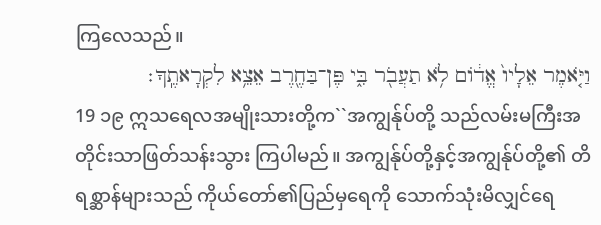ကြလေသည်။
וַיֹּ֤אמֶר אֵלָיו֙ אֱדֹ֔ום לֹ֥א תַעֲבֹ֖ר בִּ֑י פֶּן־בַּחֶ֖רֶב אֵצֵ֥א לִקְרָאתֶֽךָ׃
19 ၁၉ ဣသရေလအမျိုးသားတို့က``အကျွန်ုပ်တို့ သည်လမ်းမကြီးအတိုင်းသာဖြတ်သန်းသွား ကြပါမည်။ အကျွန်ုပ်တို့နှင့်အကျွန်ုပ်တို့၏ တိရစ္ဆာန်များသည် ကိုယ်တော်၏ပြည်မှရေကို သောက်သုံးမိလျှင်ရေ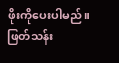ဖိုးကိုပေးပါမည်။ ဖြတ်သန်း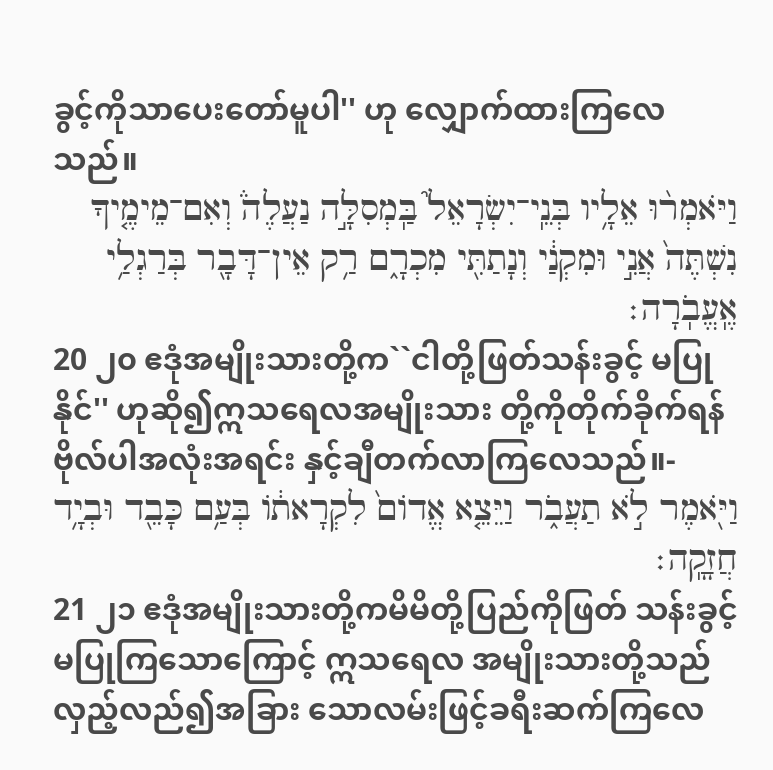ခွင့်ကိုသာပေးတော်မူပါ'' ဟု လျှောက်ထားကြလေသည်။
וַיֹּאמְר֨וּ אֵלָ֥יו בְּנֵֽי־יִשְׂרָאֵל֮ בַּֽמְסִלָּ֣ה נַעֲלֶה֒ וְאִם־מֵימֶ֤יךָ נִשְׁתֶּה֙ אֲנִ֣י וּמִקְנַ֔י וְנָתַתִּ֖י מִכְרָ֑ם רַ֥ק אֵין־דָּבָ֖ר בְּרַגְלַ֥י אֶֽעֱבֹֽרָה׃
20 ၂၀ ဧဒုံအမျိုးသားတို့က``ငါတို့ဖြတ်သန်းခွင့် မပြုနိုင်'' ဟုဆို၍ဣသရေလအမျိုးသား တို့ကိုတိုက်ခိုက်ရန် ဗိုလ်ပါအလုံးအရင်း နှင့်ချီတက်လာကြလေသည်။-
וַיֹּ֖אמֶר לֹ֣א תַעֲבֹ֑ר וַיֵּצֵ֤א אֱדֹום֙ לִקְרָאתֹ֔ו בְּעַ֥ם כָּבֵ֖ד וּבְיָ֥ד חֲזָקָֽה׃
21 ၂၁ ဧဒုံအမျိုးသားတို့ကမိမိတို့ပြည်ကိုဖြတ် သန်းခွင့်မပြုကြသောကြောင့် ဣသရေလ အမျိုးသားတို့သည်လှည့်လည်၍အခြား သောလမ်းဖြင့်ခရီးဆက်ကြလေ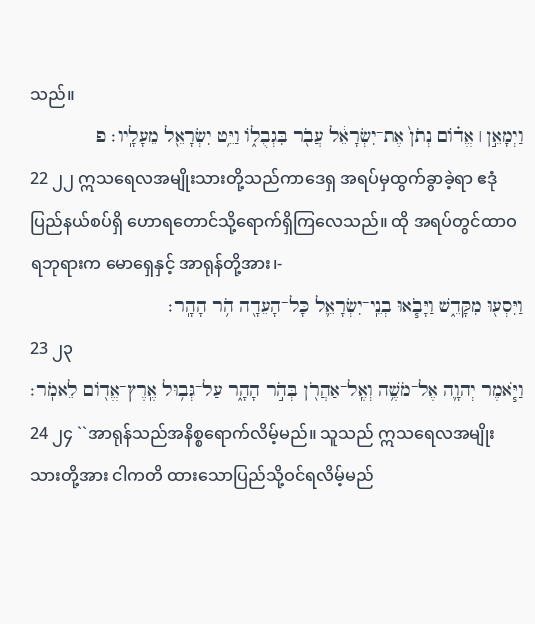သည်။
וַיְמָאֵ֣ן ׀ אֱדֹ֗ום נְתֹן֙ אֶת־יִשְׂרָאֵ֔ל עֲבֹ֖ר בִּגְבֻלֹ֑ו וַיֵּ֥ט יִשְׂרָאֵ֖ל מֵעָלָֽיו׃ פ
22 ၂၂ ဣသရေလအမျိုးသားတို့သည်ကာဒေရှ အရပ်မှထွက်ခွာခဲ့ရာ ဧဒုံပြည်နယ်စပ်ရှိ ဟောရတောင်သို့ရောက်ရှိကြလေသည်။ ထို အရပ်တွင်ထာဝရဘုရားက မောရှေနှင့် အာရုန်တို့အား၊-
וַיִּסְע֖וּ מִקָּדֵ֑שׁ וַיָּבֹ֧אוּ בְנֵֽי־יִשְׂרָאֵ֛ל כָּל־הָעֵדָ֖ה הֹ֥ר הָהָֽר׃
23 ၂၃
וַיֹּ֧אמֶר יְהוָ֛ה אֶל־מֹשֶׁ֥ה וְאֶֽל־אַהֲרֹ֖ן בְּהֹ֣ר הָהָ֑ר עַל־גְּב֥וּל אֶֽרֶץ־אֱדֹ֖ום לֵאמֹֽר׃
24 ၂၄ ``အာရုန်သည်အနိစ္စရောက်လိမ့်မည်။ သူသည် ဣသရေလအမျိုးသားတို့အား ငါကတိ ထားသောပြည်သို့ဝင်ရလိမ့်မည်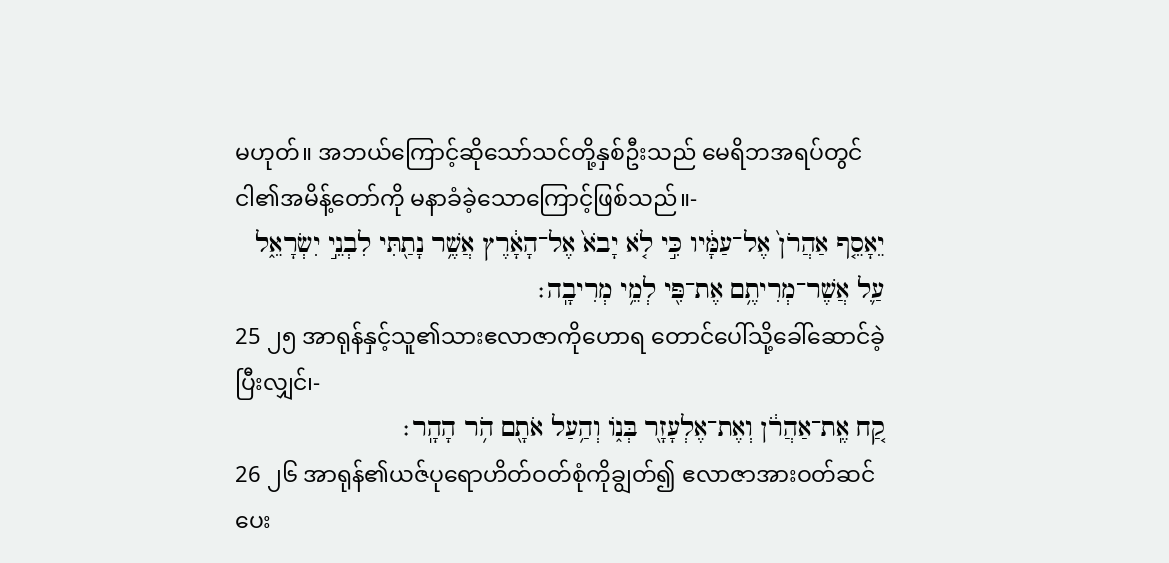မဟုတ်။ အဘယ်ကြောင့်ဆိုသော်သင်တို့နှစ်ဦးသည် မေရိဘအရပ်တွင် ငါ၏အမိန့်တော်ကို မနာခံခဲ့သောကြောင့်ဖြစ်သည်။-
יֵאָסֵ֤ף אַהֲרֹן֙ אֶל־עַמָּ֔יו כִּ֣י לֹ֤א יָבֹא֙ אֶל־הָאָ֔רֶץ אֲשֶׁ֥ר נָתַ֖תִּי לִבְנֵ֣י יִשְׂרָאֵ֑ל עַ֛ל אֲשֶׁר־מְרִיתֶ֥ם אֶת־פִּ֖י לְמֵ֥י מְרִיבָֽה׃
25 ၂၅ အာရုန်နှင့်သူ၏သားဧလာဇာကိုဟောရ တောင်ပေါ်သို့ခေါ်ဆောင်ခဲ့ပြီးလျှင်၊-
קַ֚ח אֶֽת־אַהֲרֹ֔ן וְאֶת־אֶלְעָזָ֖ר בְּנֹ֑ו וְהַ֥עַל אֹתָ֖ם הֹ֥ר הָהָֽר׃
26 ၂၆ အာရုန်၏ယဇ်ပုရောဟိတ်ဝတ်စုံကိုချွတ်၍ ဧလာဇာအားဝတ်ဆင်ပေး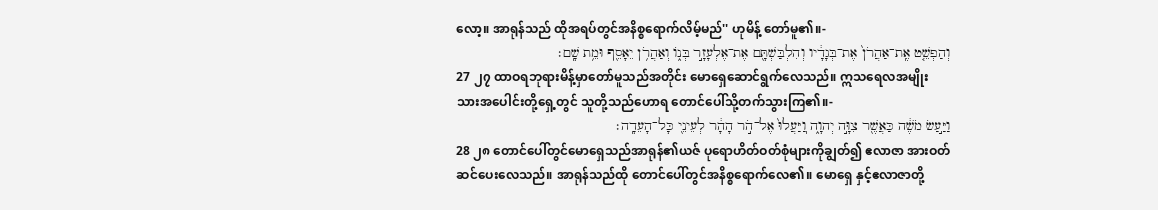လော့။ အာရုန်သည် ထိုအရပ်တွင်အနိစ္စရောက်လိမ့်မည်'' ဟုမိန့် တော်မူ၏။-
וְהַפְשֵׁ֤ט אֶֽת־אַהֲרֹן֙ אֶת־בְּגָדָ֔יו וְהִלְבַּשְׁתָּ֖ם אֶת־אֶלְעָזָ֣ר בְּנֹ֑ו וְאַהֲרֹ֥ן יֵאָסֵ֖ף וּמֵ֥ת שָֽׁם׃
27 ၂၇ ထာဝရဘုရားမိန့်မှာတော်မူသည်အတိုင်း မောရှေဆောင်ရွက်လေသည်။ ဣသရေလအမျိုး သားအပေါင်းတို့ရှေ့တွင် သူတို့သည်ဟောရ တောင်ပေါ်သို့တက်သွားကြ၏။-
וַיַּ֣עַשׂ מֹשֶׁ֔ה כַּאֲשֶׁ֖ר צִוָּ֣ה יְהוָ֑ה וֽ͏ַיַּעֲלוּ֙ אֶל־הֹ֣ר הָהָ֔ר לְעֵינֵ֖י כָּל־הָעֵדָֽה׃
28 ၂၈ တောင်ပေါ်တွင်မောရှေသည်အာရုန်၏ယဇ် ပုရောဟိတ်ဝတ်စုံများကိုချွတ်၍ ဧလာဇာ အားဝတ်ဆင်ပေးလေသည်။ အာရုန်သည်ထို တောင်ပေါ်တွင်အနိစ္စရောက်လေ၏။ မောရှေ နှင့်ဧလာဇာတို့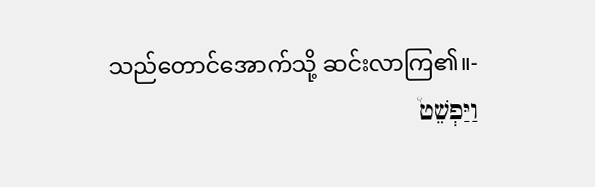သည်တောင်အောက်သို့ ဆင်းလာကြ၏။-
וַיַּפְשֵׁט֩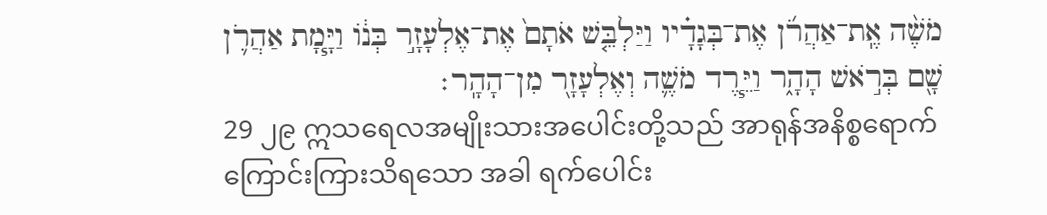מֹשֶׁ֨ה אֶֽת־אַהֲרֹ֜ן אֶת־בְּגָדָ֗יו וַיַּלְבֵּ֤שׁ אֹתָם֙ אֶת־אֶלְעָזָ֣ר בְּנֹ֔ו וַיָּ֧מָת אַהֲרֹ֛ן שָׁ֖ם בְּרֹ֣אשׁ הָהָ֑ר וַיֵּ֧רֶד מֹשֶׁ֛ה וְאֶלְעָזָ֖ר מִן־הָהָֽר׃
29 ၂၉ ဣသရေလအမျိုးသားအပေါင်းတို့သည် အာရုန်အနိစ္စရောက်ကြောင်းကြားသိရသော အခါ ရက်ပေါင်း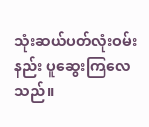သုံးဆယ်ပတ်လုံးဝမ်းနည်း ပူဆွေးကြလေသည်။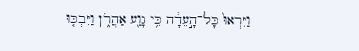וַיִּרְאוּ֙ כָּל־הָ֣עֵדָ֔ה כִּ֥י גָוַ֖ע אַהֲרֹ֑ן וַיִּבְכּ֤וּ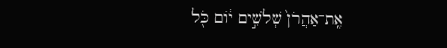אֶֽת־אַהֲרֹן֙ שְׁלֹשִׁ֣ים יֹ֔ום כֹּ֖ל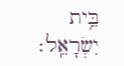בֵּ֥ית יִשְׂרָאֵֽל׃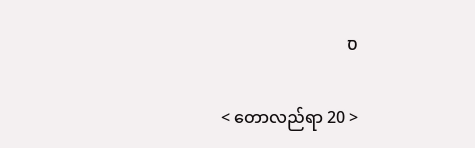ס

< တောလည်ရာ 20 >